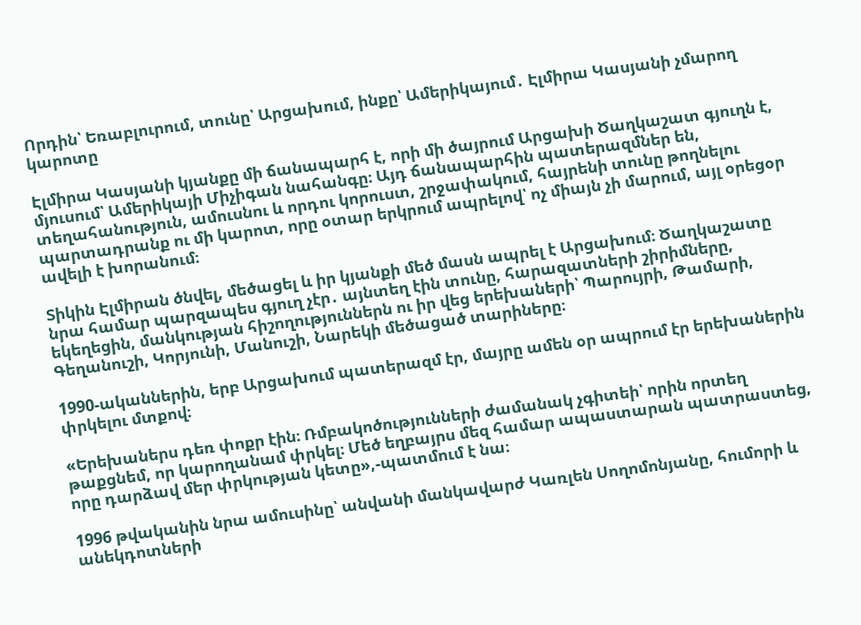Որդին՝ Եռաբլուրում, տունը՝ Արցախում, ինքը՝ Ամերիկայում․ Էլմիրա Կասյանի չմարող կարոտը

Էլմիրա Կասյանի կյանքը մի ճանապարհ է, որի մի ծայրում Արցախի Ծաղկաշատ գյուղն է, մյուսում՝ Ամերիկայի Միչիգան նահանգը։ Այդ ճանապարհին պատերազմներ են, տեղահանություն, ամուսնու և որդու կորուստ, շրջափակում, հայրենի տունը թողնելու պարտադրանք ու մի կարոտ, որը օտար երկրում ապրելով՝ ոչ միայն չի մարում, այլ օրեցօր ավելի է խորանում։

Տիկին Էլմիրան ծնվել, մեծացել և իր կյանքի մեծ մասն ապրել է Արցախում։ Ծաղկաշատը նրա համար պարզապես գյուղ չէր․ այնտեղ էին տունը, հարազատների շիրիմները, եկեղեցին, մանկության հիշողություններն ու իր վեց երեխաների՝ Պարույրի, Թամարի, Գեղանուշի, Կորյունի, Մանուշի, Նարեկի մեծացած տարիները։

1990-ականներին, երբ Արցախում պատերազմ էր, մայրը ամեն օր ապրում էր երեխաներին փրկելու մտքով։

«Երեխաներս դեռ փոքր էին։ Ռմբակոծությունների ժամանակ չգիտեի՝ որին որտեղ թաքցնեմ, որ կարողանամ փրկել։ Մեծ եղբայրս մեզ համար ապաստարան պատրաստեց, որը դարձավ մեր փրկության կետը»,-պատմում է նա։

1996 թվականին նրա ամուսինը՝ անվանի մանկավարժ Կառլեն Սողոմոնյանը, հումորի և անեկդոտների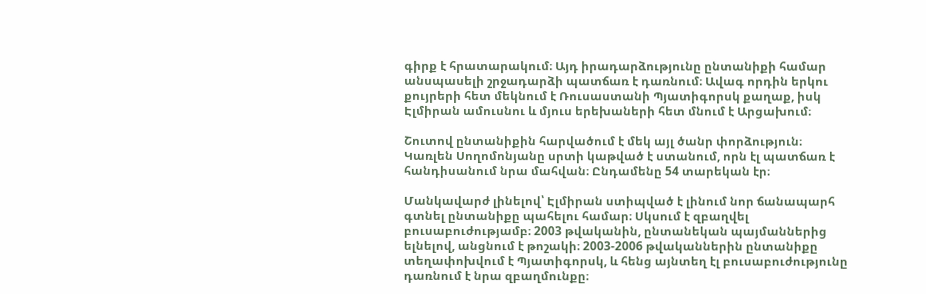գիրք է հրատարակում։ Այդ իրադարձությունը ընտանիքի համար անսպասելի շրջադարձի պատճառ է դառնում։ Ավագ որդին երկու քույրերի հետ մեկնում է Ռուսաստանի Պյատիգորսկ քաղաք, իսկ Էլմիրան ամուսնու և մյուս երեխաների հետ մնում է Արցախում։

Շուտով ընտանիքին հարվածում է մեկ այլ ծանր փորձություն։ Կառլեն Սողոմոնյանը սրտի կաթված է ստանում, որն էլ պատճառ է հանդիսանում նրա մահվան։ Ընդամենը 54 տարեկան էր։

Մանկավարժ լինելով՝ Էլմիրան ստիպված է լինում նոր ճանապարհ գտնել ընտանիքը պահելու համար։ Սկսում է զբաղվել բուսաբուժությամբ։ 2003 թվականին, ընտանեկան պայմաններից ելնելով, անցնում է թոշակի։ 2003-2006 թվականներին ընտանիքը տեղափոխվում է Պյատիգորսկ, և հենց այնտեղ էլ բուսաբուժությունը դառնում է նրա զբաղմունքը։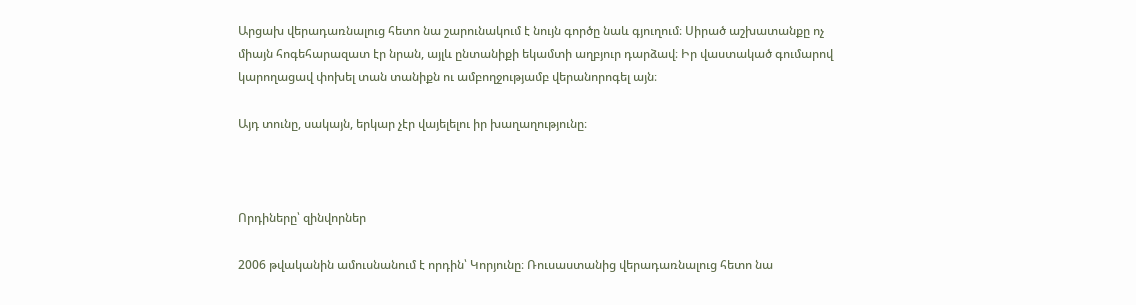Արցախ վերադառնալուց հետո նա շարունակում է նույն գործը նաև գյուղում։ Սիրած աշխատանքը ոչ միայն հոգեհարազատ էր նրան, այլև ընտանիքի եկամտի աղբյուր դարձավ։ Իր վաստակած գումարով կարողացավ փոխել տան տանիքն ու ամբողջությամբ վերանորոգել այն։

Այդ տունը, սակայն, երկար չէր վայելելու իր խաղաղությունը։



Որդիները՝ զինվորներ

2006 թվականին ամուսնանում է որդին՝ Կորյունը։ Ռուսաստանից վերադառնալուց հետո նա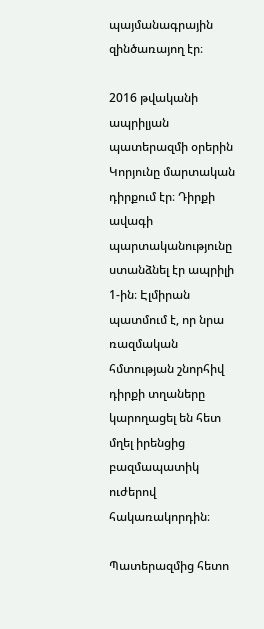պայմանագրային զինծառայող էր։

2016 թվականի ապրիլյան պատերազմի օրերին Կորյունը մարտական դիրքում էր։ Դիրքի ավագի պարտականությունը ստանձնել էր ապրիլի 1-ին։ Էլմիրան պատմում է, որ նրա ռազմական հմտության շնորհիվ դիրքի տղաները կարողացել են հետ մղել իրենցից բազմապատիկ ուժերով հակառակորդին։

Պատերազմից հետո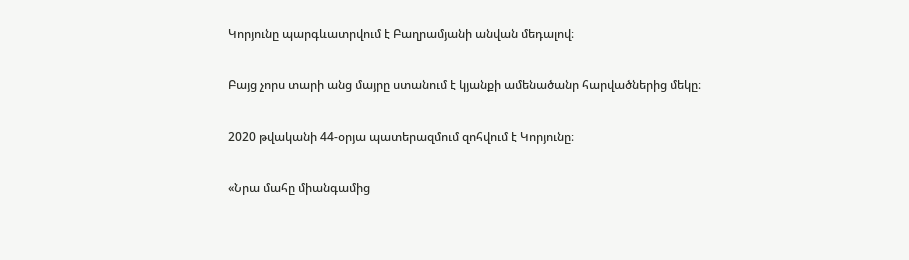Կորյունը պարգևատրվում է Բաղրամյանի անվան մեդալով։

Բայց չորս տարի անց մայրը ստանում է կյանքի ամենածանր հարվածներից մեկը։

2020 թվականի 44-օրյա պատերազմում զոհվում է Կորյունը։

«Նրա մահը միանգամից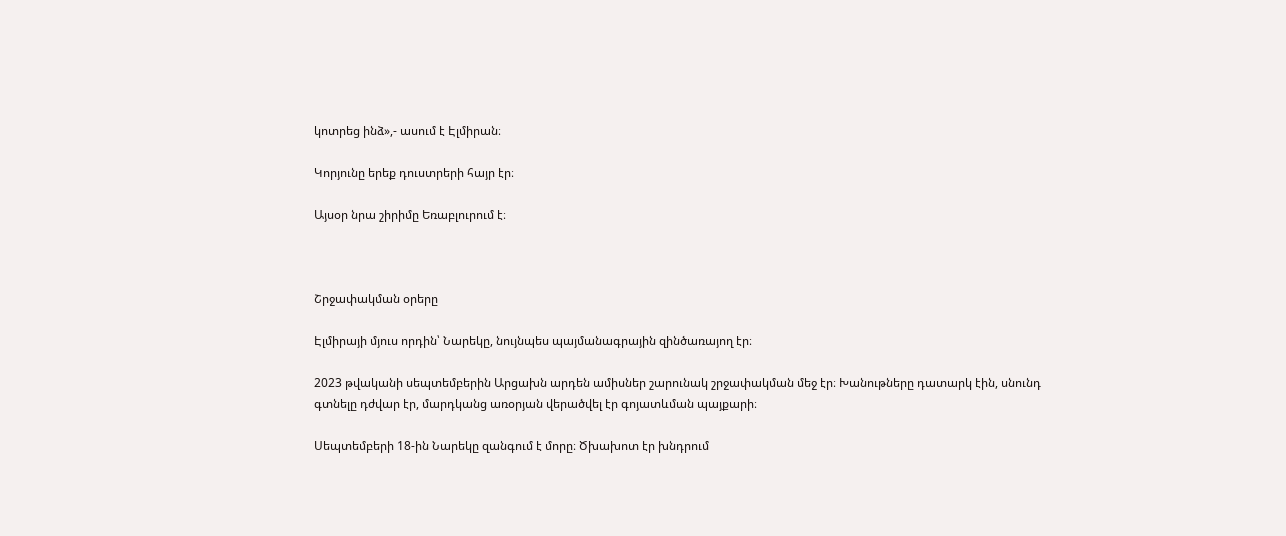կոտրեց ինձ»,- ասում է Էլմիրան։

Կորյունը երեք դուստրերի հայր էր։

Այսօր նրա շիրիմը Եռաբլուրում է։



Շրջափակման օրերը

Էլմիրայի մյուս որդին՝ Նարեկը, նույնպես պայմանագրային զինծառայող էր։

2023 թվականի սեպտեմբերին Արցախն արդեն ամիսներ շարունակ շրջափակման մեջ էր։ Խանութները դատարկ էին, սնունդ գտնելը դժվար էր, մարդկանց առօրյան վերածվել էր գոյատևման պայքարի։

Սեպտեմբերի 18-ին Նարեկը զանգում է մորը։ Ծխախոտ էր խնդրում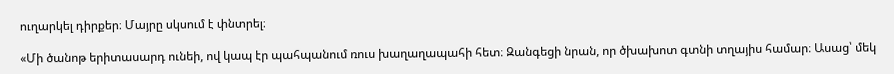ուղարկել դիրքեր։ Մայրը սկսում է փնտրել։

«Մի ծանոթ երիտասարդ ունեի, ով կապ էր պահպանում ռուս խաղաղապահի հետ։ Զանգեցի նրան, որ ծխախոտ գտնի տղայիս համար։ Ասաց՝ մեկ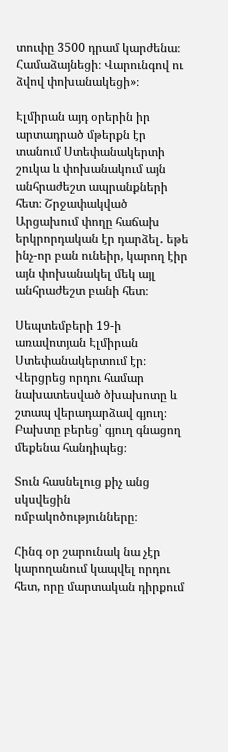տուփը 3500 դրամ կարժենա։ Համաձայնեցի։ Վարունգով ու ձվով փոխանակեցի»։

Էլմիրան այդ օրերին իր արտադրած մթերքն էր տանում Ստեփանակերտի շուկա և փոխանակում այն անհրաժեշտ ապրանքների հետ։ Շրջափակված Արցախում փողը հաճախ երկրորդական էր դարձել․ եթե ինչ-որ բան ունեիր, կարող էիր այն փոխանակել մեկ այլ անհրաժեշտ բանի հետ։

Սեպտեմբերի 19-ի առավոտյան Էլմիրան Ստեփանակերտում էր։ Վերցրեց որդու համար նախատեսված ծխախոտը և շտապ վերադարձավ գյուղ։ Բախտը բերեց՝ գյուղ գնացող մեքենա հանդիպեց։

Տուն հասնելուց քիչ անց սկսվեցին ռմբակոծությունները։

Հինգ օր շարունակ նա չէր կարողանում կապվել որդու հետ, որը մարտական դիրքում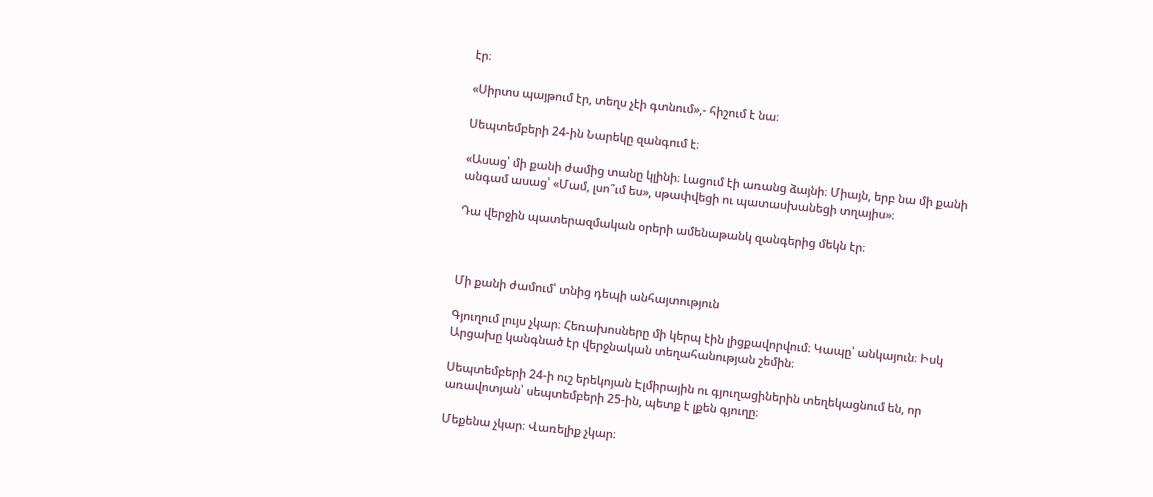էր։

«Սիրտս պայթում էր, տեղս չէի գտնում»,- հիշում է նա։

Սեպտեմբերի 24-ին Նարեկը զանգում է։

«Ասաց՝ մի քանի ժամից տանը կլինի։ Լացում էի առանց ձայնի։ Միայն, երբ նա մի քանի անգամ ասաց՝ «Մամ, լսո՞ւմ ես», սթափվեցի ու պատասխանեցի տղայիս»։

Դա վերջին պատերազմական օրերի ամենաթանկ զանգերից մեկն էր։



Մի քանի ժամում՝ տնից դեպի անհայտություն

Գյուղում լույս չկար։ Հեռախոսները մի կերպ էին լիցքավորվում։ Կապը՝ անկայուն։ Իսկ Արցախը կանգնած էր վերջնական տեղահանության շեմին։

Սեպտեմբերի 24-ի ուշ երեկոյան Էլմիրային ու գյուղացիներին տեղեկացնում են, որ առավոտյան՝ սեպտեմբերի 25-ին, պետք է լքեն գյուղը։

Մեքենա չկար։ Վառելիք չկար։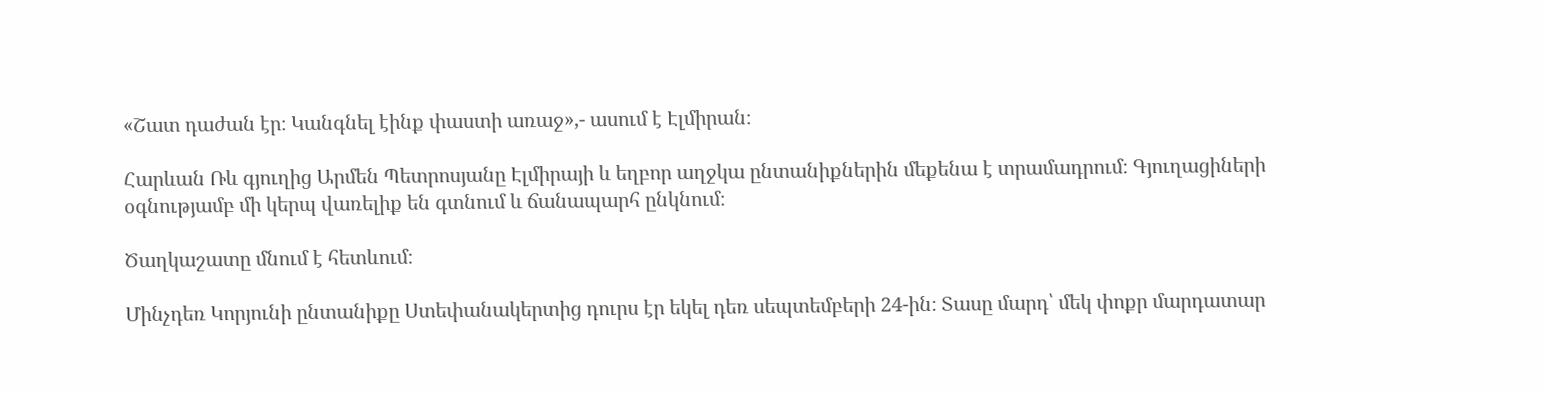«Շատ դաժան էր։ Կանգնել էինք փաստի առաջ»,- ասում է Էլմիրան։

Հարևան Ռև գյուղից Արմեն Պետրոսյանը Էլմիրայի և եղբոր աղջկա ընտանիքներին մեքենա է տրամադրում։ Գյուղացիների օգնությամբ մի կերպ վառելիք են գտնում և ճանապարհ ընկնում։

Ծաղկաշատը մնում է հետևում։

Մինչդեռ Կորյունի ընտանիքը Ստեփանակերտից դուրս էր եկել դեռ սեպտեմբերի 24-ին։ Տասը մարդ՝ մեկ փոքր մարդատար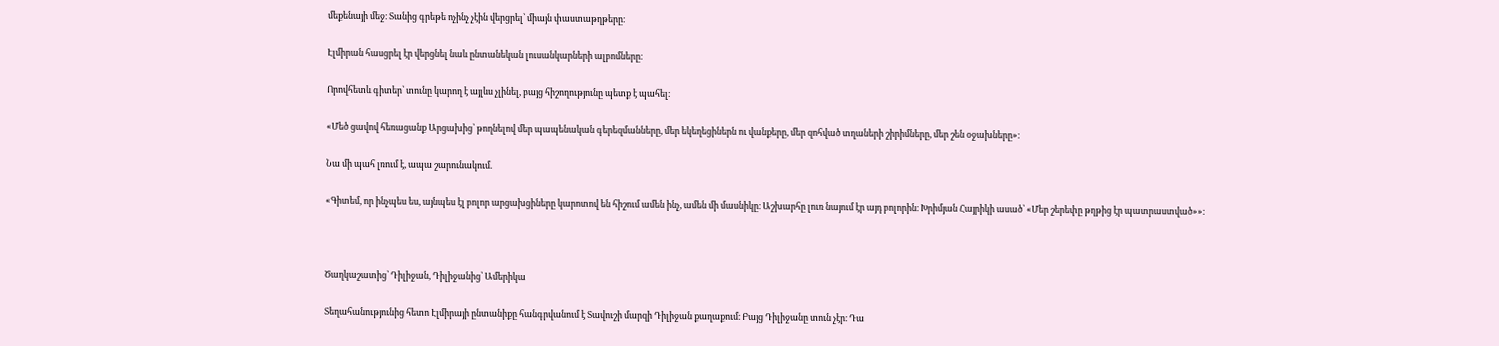մեքենայի մեջ։ Տանից գրեթե ոչինչ չէին վերցրել՝ միայն փաստաթղթերը։

Էլմիրան հասցրել էր վերցնել նաև ընտանեկան լուսանկարների ալբոմները։

Որովհետև գիտեր՝ տունը կարող է այլևս չլինել, բայց հիշողությունը պետք է պահել։

«Մեծ ցավով հեռացանք Արցախից՝ թողնելով մեր պապենական գերեզմանները, մեր եկեղեցիներն ու վանքերը, մեր զոհված տղաների շիրիմները, մեր շեն օջախները»։

Նա մի պահ լռում է, ապա շարունակում.

«Գիտեմ, որ ինչպես ես, այնպես էլ բոլոր արցախցիները կարոտով են հիշում ամեն ինչ, ամեն մի մասնիկը։ Աշխարհը լուռ նայում էր այդ բոլորին։ Խրիմյան Հայրիկի ասած՝ «Մեր շերեփը թղթից էր պատրաստված»»։



Ծաղկաշատից՝ Դիլիջան, Դիլիջանից՝ Ամերիկա

Տեղահանությունից հետո Էլմիրայի ընտանիքը հանգրվանում է Տավուշի մարզի Դիլիջան քաղաքում։ Բայց Դիլիջանը տուն չէր։ Դա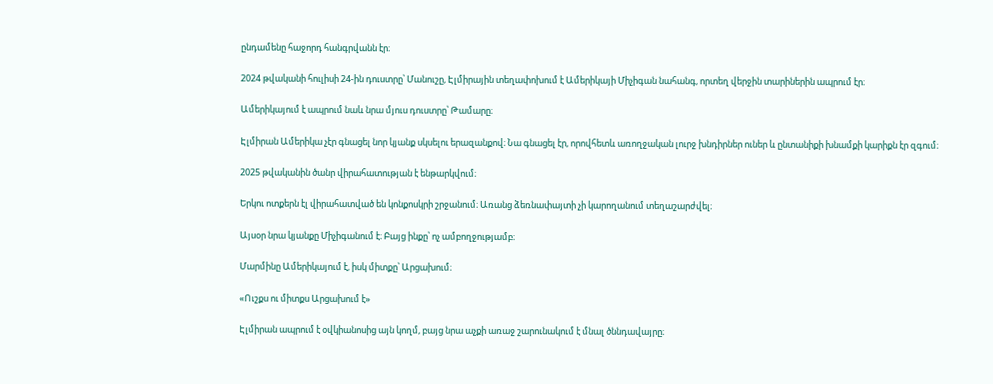ընդամենը հաջորդ հանգրվանն էր։

2024 թվականի հուլիսի 24-ին դուստրը՝ Մանուշը, Էլմիրային տեղափոխում է Ամերիկայի Միչիգան նահանգ, որտեղ վերջին տարիներին ապրում էր։

Ամերիկայում է ապրում նաև նրա մյուս դուստրը՝ Թամարը։

Էլմիրան Ամերիկա չէր գնացել նոր կյանք սկսելու երազանքով։ Նա գնացել էր, որովհետև առողջական լուրջ խնդիրներ ուներ և ընտանիքի խնամքի կարիքն էր զգում։

2025 թվականին ծանր վիրահատության է ենթարկվում։

Երկու ոտքերն էլ վիրահատված են կոնքոսկրի շրջանում։ Առանց ձեռնափայտի չի կարողանում տեղաշարժվել։

Այսօր նրա կյանքը Միչիգանում է։ Բայց ինքը՝ ոչ ամբողջությամբ։

Մարմինը Ամերիկայում է, իսկ միտքը՝ Արցախում։

«Ուշքս ու միտքս Արցախում է»

Էլմիրան ապրում է օվկիանոսից այն կողմ, բայց նրա աչքի առաջ շարունակում է մնալ ծննդավայրը։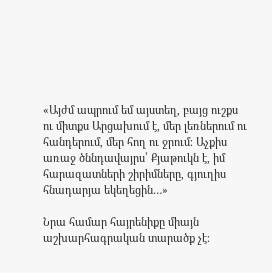«Այժմ ապրում եմ այստեղ, բայց ուշքս ու միտքս Արցախում է, մեր լեռներում ու հանդերում, մեր հող ու ջրում։ Աչքիս առաջ ծննդավայրս՝ Քյաթուկն է, իմ հարազատների շիրիմները, գյուղիս հնադարյա եկեղեցին…»

Նրա համար հայրենիքը միայն աշխարհագրական տարածք չէ։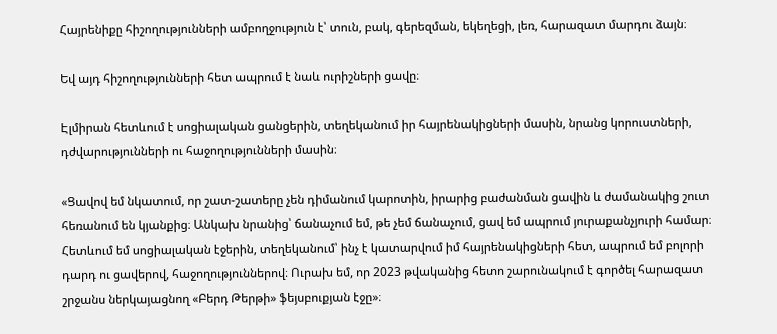Հայրենիքը հիշողությունների ամբողջություն է՝ տուն, բակ, գերեզման, եկեղեցի, լեռ, հարազատ մարդու ձայն։

Եվ այդ հիշողությունների հետ ապրում է նաև ուրիշների ցավը։

Էլմիրան հետևում է սոցիալական ցանցերին, տեղեկանում իր հայրենակիցների մասին, նրանց կորուստների, դժվարությունների ու հաջողությունների մասին։

«Ցավով եմ նկատում, որ շատ-շատերը չեն դիմանում կարոտին, իրարից բաժանման ցավին և ժամանակից շուտ հեռանում են կյանքից։ Անկախ նրանից՝ ճանաչում եմ, թե չեմ ճանաչում, ցավ եմ ապրում յուրաքանչյուրի համար։ Հետևում եմ սոցիալական էջերին, տեղեկանում՝ ինչ է կատարվում իմ հայրենակիցների հետ, ապրում եմ բոլորի դարդ ու ցավերով, հաջողություններով։ Ուրախ եմ, որ 2023 թվականից հետո շարունակում է գործել հարազատ շրջանս ներկայացնող «Բերդ Թերթի» ֆեյսբուքյան էջը»։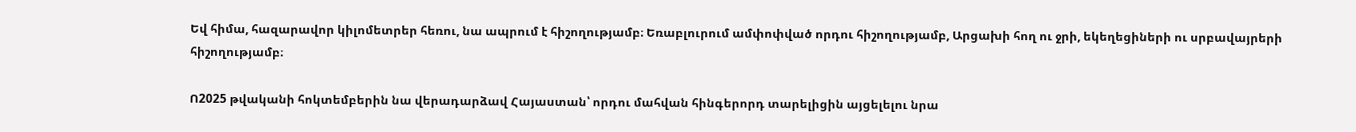Եվ հիմա, հազարավոր կիլոմետրեր հեռու, նա ապրում է հիշողությամբ։ Եռաբլուրում ամփոփված որդու հիշողությամբ, Արցախի հող ու ջրի, եկեղեցիների ու սրբավայրերի հիշողությամբ։

Ո2025 թվականի հոկտեմբերին նա վերադարձավ Հայաստան՝ որդու մահվան հինգերորդ տարելիցին այցելելու նրա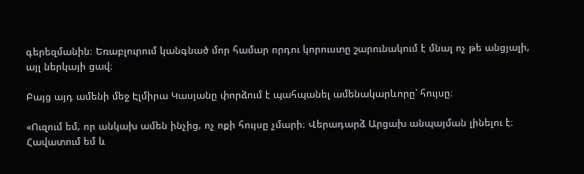գերեզմանին։ Եռաբլուրում կանգնած մոր համար որդու կորուստը շարունակում է մնալ ոչ թե անցյալի, այլ ներկայի ցավ։

Բայց այդ ամենի մեջ Էլմիրա Կասյանը փորձում է պահպանել ամենակարևորը՝ հույսը։

«Ուզում եմ, որ անկախ ամեն ինչից, ոչ ոքի հույսը չմարի։ Վերադարձ Արցախ անպայման լինելու է։ Հավատում եմ և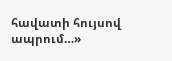հավատի հույսով ապրում…»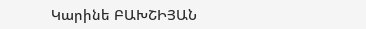Կարինե ԲԱԽՇԻՅԱՆ